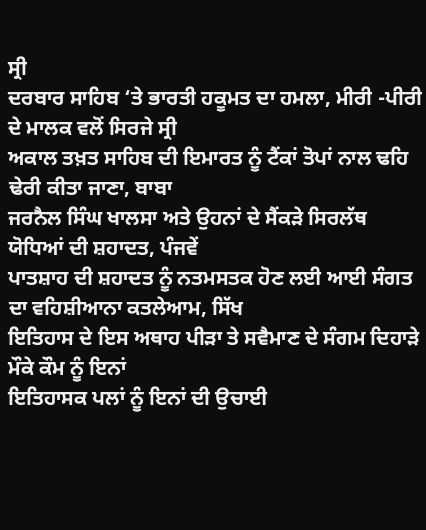ਸ੍ਰੀ
ਦਰਬਾਰ ਸਾਹਿਬ ‘ਤੇ ਭਾਰਤੀ ਹਕੂਮਤ ਦਾ ਹਮਲਾ, ਮੀਰੀ -ਪੀਰੀ ਦੇ ਮਾਲਕ ਵਲੋਂ ਸਿਰਜੇ ਸ੍ਰੀ
ਅਕਾਲ ਤਖ਼ਤ ਸਾਹਿਬ ਦੀ ਇਮਾਰਤ ਨੂੰ ਟੈਂਕਾਂ ਤੋਪਾਂ ਨਾਲ ਢਹਿ ਢੇਰੀ ਕੀਤਾ ਜਾਣਾ, ਬਾਬਾ
ਜਰਨੈਲ ਸਿੰਘ ਖਾਲਸਾ ਅਤੇ ਉਹਨਾਂ ਦੇ ਸੈਂਕੜੇ ਸਿਰਲੱਥ ਯੋਧਿਆਂ ਦੀ ਸ਼ਹਾਦਤ, ਪੰਜਵੇਂ
ਪਾਤਸ਼ਾਹ ਦੀ ਸ਼ਹਾਦਤ ਨੂੰ ਨਤਮਸਤਕ ਹੋਣ ਲਈ ਆਈ ਸੰਗਤ ਦਾ ਵਹਿਸ਼ੀਆਨਾ ਕਤਲੇਆਮ, ਸਿੱਖ
ਇਤਿਹਾਸ ਦੇ ਇਸ ਅਥਾਹ ਪੀੜਾ ਤੇ ਸਵੈਮਾਣ ਦੇ ਸੰਗਮ ਦਿਹਾੜੇ ਮੌਕੇ ਕੌਮ ਨੂੰ ਇਨਾਂ
ਇਤਿਹਾਸਕ ਪਲਾਂ ਨੂੰ ਇਨਾਂ ਦੀ ਉਚਾਈ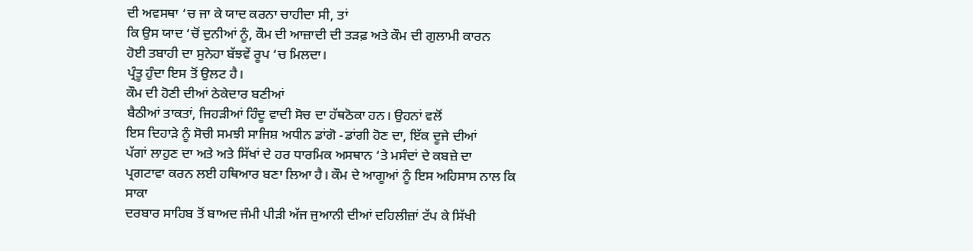ਦੀ ਅਵਸਥਾ ‘ਚ ਜਾ ਕੇ ਯਾਦ ਕਰਨਾ ਚਾਹੀਦਾ ਸੀ, ਤਾਂ
ਕਿ ਉਸ ਯਾਦ ‘ਚੋਂ ਦੁਨੀਆਂ ਨੂੰ, ਕੌਮ ਦੀ ਆਜ਼ਾਦੀ ਦੀ ਤੜਫ਼ ਅਤੇ ਕੌਮ ਦੀ ਗੁਲਾਮੀ ਕਾਰਨ
ਹੋਈ ਤਬਾਹੀ ਦਾ ਸੁਨੇਹਾ ਬੱਝਵੇਂ ਰੂਪ ‘ਚ ਮਿਲਦਾ।
ਪ੍ਰੰਤੂ ਹੁੰਦਾ ਇਸ ਤੋਂ ਉਲਟ ਹੈ।
ਕੌਮ ਦੀ ਹੋਣੀ ਦੀਆਂ ਠੇਕੇਦਾਰ ਬਣੀਆਂ
ਬੈਠੀਆਂ ਤਾਕਤਾਂ, ਜਿਹੜੀਆਂ ਹਿੰਦੂ ਵਾਦੀ ਸੋਚ ਦਾ ਹੱਥਠੋਕਾ ਹਨ। ਉਹਨਾਂ ਵਲੋਂ
ਇਸ ਦਿਹਾੜੇ ਨੂੰ ਸੋਚੀ ਸਮਝੀ ਸਾਜਿਸ਼ ਅਧੀਨ ਡਾਂਗੋ -ਡਾਂਗੀ ਹੋਣ ਦਾ, ਇੱਕ ਦੂਜੇ ਦੀਆਂ
ਪੱਗਾਂ ਲਾਹੁਣ ਦਾ ਅਤੇ ਅਤੇ ਸਿੱਖਾਂ ਦੇ ਹਰ ਧਾਰਮਿਕ ਅਸਥਾਨ ‘ਤੇ ਮਸੰਦਾਂ ਦੇ ਕਬਜ਼ੇ ਦਾ
ਪ੍ਰਗਟਾਵਾ ਕਰਨ ਲਈ ਹਥਿਆਰ ਬਣਾ ਲਿਆ ਹੈ। ਕੌਮ ਦੇ ਆਗੂਆਂ ਨੂੰ ਇਸ ਅਹਿਸਾਸ ਨਾਲ ਕਿ ਸਾਕਾ
ਦਰਬਾਰ ਸਾਹਿਬ ਤੋਂ ਬਾਅਦ ਜੰਮੀ ਪੀੜੀ ਅੱਜ ਜੁਆਨੀ ਦੀਆਂ ਦਹਿਲੀਜ਼ਾਂ ਟੱਪ ਕੇ ਸਿੱਖੀ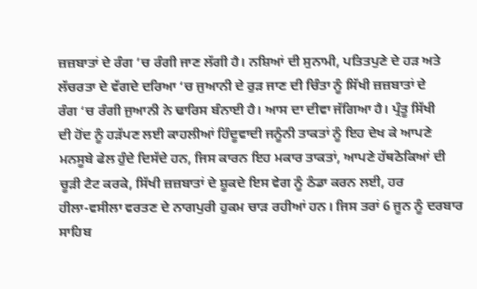ਜ਼ਜ਼ਬਾਤਾਂ ਦੇ ਰੰਗ ’ਚ ਰੰਗੀ ਜਾਣ ਲੱਗੀ ਹੈ। ਨਸ਼ਿਆਂ ਦੀ ਸੁਨਾਮੀ, ਪਤਿਤਪੁਣੇ ਦੇ ਹੜ ਅਤੇ
ਲੱਚਰਤਾ ਦੇ ਵੱਗਦੇ ਦਰਿਆ ‘ਚ ਜੁਆਨੀ ਦੇ ਰੁੜ ਜਾਣ ਦੀ ਚਿੰਤਾ ਨੂੰ ਸਿੱਖੀ ਜ਼ਜ਼ਬਾਤਾਂ ਦੇ
ਰੰਗ ‘ਚ ਰੰਗੀ ਜੁਆਨੀ ਨੇ ਢਾਰਿਸ ਬੰਨਾਈ ਹੈ। ਆਸ ਦਾ ਦੀਵਾ ਜੱਗਿਆ ਹੈ। ਪ੍ਰੰਤੂ ਸਿੱਖੀ
ਦੀ ਹੋਂਦ ਨੂੰ ਹੜੱਪਣ ਲਈ ਕਾਹਲੀਆਂ ਹਿੰਦੂਵਾਦੀ ਜਨੂੰਨੀ ਤਾਕਤਾਂ ਨੂੰ ਇਹ ਦੇਖ ਕੇ ਆਪਣੇ
ਮਨਸੂਬੇ ਫੇਲ ਹੁੰਦੇ ਦਿਸੱਦੇ ਹਨ, ਜਿਸ ਕਾਰਨ ਇਹ ਮਕਾਰ ਤਾਕਤਾਂ, ਆਪਣੇ ਹੱਥਠੋਕਿਆਂ ਦੀ
ਚੂੜੀ ਟੈਟ ਕਰਕੇ, ਸਿੱਖੀ ਜ਼ਜ਼ਬਾਤਾਂ ਦੇ ਸ਼ੂਕਦੇ ਇਸ ਵੇਗ ਨੂੰ ਠੰਡਾ ਕਰਨ ਲਈ, ਹਰ
ਹੀਲਾ-ਵਸੀਲਾ ਵਰਤਣ ਦੇ ਨਾਗਪੁਰੀ ਹੁਕਮ ਚਾੜ ਰਹੀਆਂ ਹਨ। ਜਿਸ ਤਰਾਂ 6 ਜੂਨ ਨੂੰ ਦਰਬਾਰ
ਸਾਹਿਬ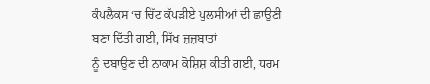ਕੰਪਲੈਕਸ ‘ਚ ਚਿੱਟ ਕੱਪੜੀਏ ਪੁਲਸੀਆਂ ਦੀ ਛਾਉਣੀ ਬਣਾ ਦਿੱਤੀ ਗਈ, ਸਿੱਖ ਜ਼ਜ਼ਬਾਤਾਂ
ਨੂੰ ਦਬਾਉਣ ਦੀ ਨਾਕਾਮ ਕੋਸ਼ਿਸ਼ ਕੀਤੀ ਗਈ, ਧਰਮ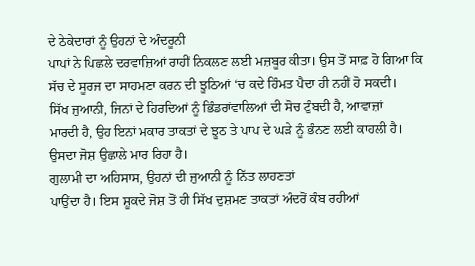ਦੇ ਠੇਕੇਦਾਰਾਂ ਨੂੰ ਉਹਨਾਂ ਦੇ ਅੰਦਰੂਨੀ
ਪਾਪਾਂ ਨੇ ਪਿਛਲੇ ਦਰਵਾਜ਼ਿਆਂ ਰਾਹੀਂ ਨਿਕਲਣ ਲਈ ਮਜ਼ਬੂਰ ਕੀਤਾ। ਉਸ ਤੋਂ ਸਾਫ਼ ਹੋ ਗਿਆ ਕਿ
ਸੱਚ ਦੇ ਸੂਰਜ ਦਾ ਸਾਹਮਣਾ ਕਰਨ ਦੀ ਝੂਠਿਆਂ ‘ਚ ਕਦੇ ਹਿੰਮਤ ਪੈਦਾ ਹੀ ਨਹੀਂ ਹੋ ਸਕਦੀ।
ਸਿੱਖ ਜੁਆਨੀ, ਜਿਨਾਂ ਦੇ ਹਿਰਦਿਆਂ ਨੂੰ ਭਿੰਡਰਾਂਵਾਲਿਆਂ ਦੀ ਸੋਚ ਟੁੰਬਦੀ ਹੈ, ਆਵਾਜ਼ਾਂ
ਮਾਰਦੀ ਹੈ, ਉਹ ਇਨਾਂ ਮਕਾਰ ਤਾਕਤਾਂ ਦੇ ਝੂਠ ਤੇ ਪਾਪ ਦੇ ਘੜੇ ਨੂੰ ਭੰਨਣ ਲਈ ਕਾਹਲੀ ਹੈ।
ਉਸਦਾ ਜੋਸ਼ ਉਛਾਲੇ ਮਾਰ ਰਿਹਾ ਹੈ।
ਗੁਲਾਮੀ ਦਾ ਅਹਿਸਾਸ, ਉਹਨਾਂ ਦੀ ਜੁਆਨੀ ਨੂੰ ਨਿੱਤ ਲਾਹਣਤਾਂ
ਪਾਉਂਦਾ ਹੈ। ਇਸ ਸ਼ੂਕਦੇ ਜੋਸ਼ ਤੋਂ ਹੀ ਸਿੱਖ ਦੁਸ਼ਮਣ ਤਾਕਤਾਂ ਅੰਦਰੋਂ ਕੰਬ ਰਹੀਆਂ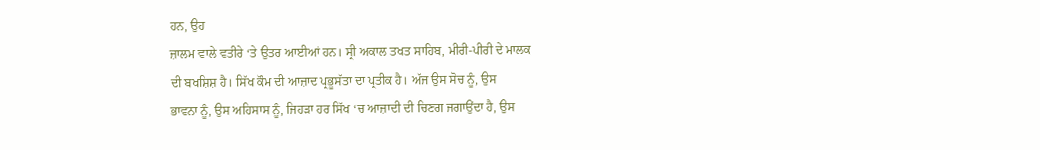ਹਨ, ਉਹ
ਜ਼ਾਲਮ ਵਾਲੇ ਵਤੀਰੇ ‘ਤੇ ਉਤਰ ਆਈਆਂ ਹਨ। ਸ੍ਰੀ ਅਕਾਲ ਤਖਤ ਸਾਹਿਬ, ਮੀਰੀ-ਪੀਰੀ ਦੇ ਮਾਲਕ
ਦੀ ਬਖਸ਼ਿਸ਼ ਹੈ। ਸਿੱਖ ਕੌਮ ਦੀ ਆਜ਼ਾਦ ਪ੍ਰਭੂਸੱਤਾ ਦਾ ਪ੍ਰਤੀਕ ਹੈ। ਅੱਜ ਉਸ ਸੋਚ ਨੂੰ, ਉਸ
ਭਾਵਨਾ ਨੂੰ, ਉਸ ਅਹਿਸਾਸ ਨੂੰ, ਜਿਹੜਾ ਹਰ ਸਿੱਖ ‘ਚ ਆਜ਼ਾਦੀ ਦੀ ਚਿਣਗ ਜਗਾਉਂਦਾ ਹੈ, ਉਸ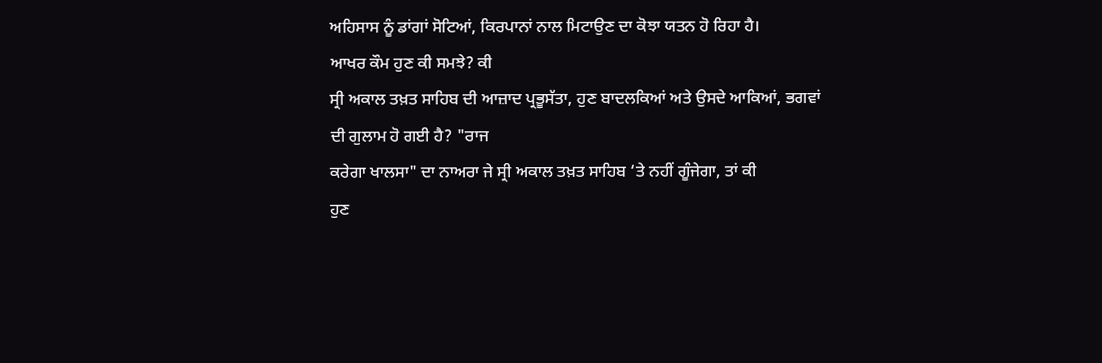ਅਹਿਸਾਸ ਨੂੰ ਡਾਂਗਾਂ ਸੋਟਿਆਂ, ਕਿਰਪਾਨਾਂ ਨਾਲ ਮਿਟਾਉਣ ਦਾ ਕੋਝਾ ਯਤਨ ਹੋ ਰਿਹਾ ਹੈ।
ਆਖਰ ਕੌਮ ਹੁਣ ਕੀ ਸਮਝੇ? ਕੀ
ਸ੍ਰੀ ਅਕਾਲ ਤਖ਼ਤ ਸਾਹਿਬ ਦੀ ਆਜ਼ਾਦ ਪ੍ਰਭੂਸੱਤਾ, ਹੁਣ ਬਾਦਲਕਿਆਂ ਅਤੇ ਉਸਦੇ ਆਕਿਆਂ, ਭਗਵਾਂ
ਦੀ ਗੁਲਾਮ ਹੋ ਗਈ ਹੈ? "ਰਾਜ
ਕਰੇਗਾ ਖਾਲਸਾ" ਦਾ ਨਾਅਰਾ ਜੇ ਸ੍ਰੀ ਅਕਾਲ ਤਖ਼ਤ ਸਾਹਿਬ ‘ਤੇ ਨਹੀਂ ਗੂੰਜੇਗਾ, ਤਾਂ ਕੀ
ਹੁਣ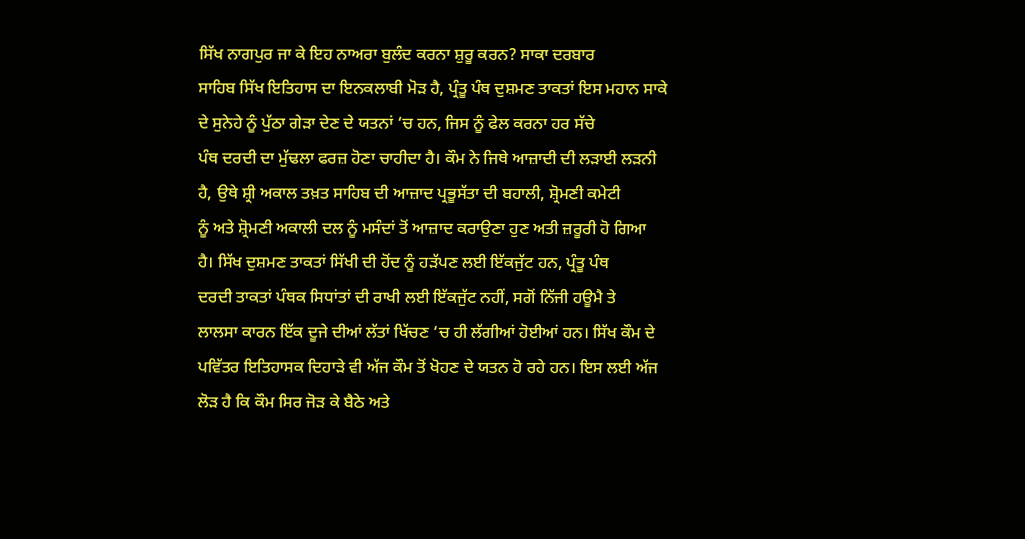ਸਿੱਖ ਨਾਗਪੁਰ ਜਾ ਕੇ ਇਹ ਨਾਅਰਾ ਬੁਲੰਦ ਕਰਨਾ ਸ਼ੁਰੂ ਕਰਨ? ਸਾਕਾ ਦਰਬਾਰ
ਸਾਹਿਬ ਸਿੱਖ ਇਤਿਹਾਸ ਦਾ ਇਨਕਲਾਬੀ ਮੋੜ ਹੈ, ਪ੍ਰੰਤੂ ਪੰਥ ਦੁਸ਼ਮਣ ਤਾਕਤਾਂ ਇਸ ਮਹਾਨ ਸਾਕੇ
ਦੇ ਸੁਨੇਹੇ ਨੂੰ ਪੁੱਠਾ ਗੇੜਾ ਦੇਣ ਦੇ ਯਤਨਾਂ ‘ਚ ਹਨ, ਜਿਸ ਨੂੰ ਫੇਲ ਕਰਨਾ ਹਰ ਸੱਚੇ
ਪੰਥ ਦਰਦੀ ਦਾ ਮੁੱਢਲਾ ਫਰਜ਼ ਹੋਣਾ ਚਾਹੀਦਾ ਹੈ। ਕੌਮ ਨੇ ਜਿਥੇ ਆਜ਼ਾਦੀ ਦੀ ਲੜਾਈ ਲੜਨੀ
ਹੈ, ਉਥੇ ਸ਼੍ਰੀ ਅਕਾਲ ਤਖ਼ਤ ਸਾਹਿਬ ਦੀ ਆਜ਼ਾਦ ਪ੍ਰਭੂਸੱਤਾ ਦੀ ਬਹਾਲੀ, ਸ਼੍ਰੋਮਣੀ ਕਮੇਟੀ
ਨੂੰ ਅਤੇ ਸ਼੍ਰੋਮਣੀ ਅਕਾਲੀ ਦਲ ਨੂੰ ਮਸੰਦਾਂ ਤੋਂ ਆਜ਼ਾਦ ਕਰਾਉਣਾ ਹੁਣ ਅਤੀ ਜ਼ਰੂਰੀ ਹੋ ਗਿਆ
ਹੈ। ਸਿੱਖ ਦੁਸ਼ਮਣ ਤਾਕਤਾਂ ਸਿੱਖੀ ਦੀ ਹੋਂਦ ਨੂੰ ਹੜੱਪਣ ਲਈ ਇੱਕਜੁੱਟ ਹਨ, ਪ੍ਰੰਤੂ ਪੰਥ
ਦਰਦੀ ਤਾਕਤਾਂ ਪੰਥਕ ਸਿਧਾਂਤਾਂ ਦੀ ਰਾਖੀ ਲਈ ਇੱਕਜੁੱਟ ਨਹੀਂ, ਸਗੋਂ ਨਿੱਜੀ ਹਊਮੈ ਤੇ
ਲਾਲਸਾ ਕਾਰਨ ਇੱਕ ਦੂਜੇ ਦੀਆਂ ਲੱਤਾਂ ਖਿੱਚਣ ‘ਚ ਹੀ ਲੱਗੀਆਂ ਹੋਈਆਂ ਹਨ। ਸਿੱਖ ਕੌਮ ਦੇ
ਪਵਿੱਤਰ ਇਤਿਹਾਸਕ ਦਿਹਾੜੇ ਵੀ ਅੱਜ ਕੌਮ ਤੋਂ ਖੋਹਣ ਦੇ ਯਤਨ ਹੋ ਰਹੇ ਹਨ। ਇਸ ਲਈ ਅੱਜ
ਲੋੜ ਹੈ ਕਿ ਕੌਮ ਸਿਰ ਜੋੜ ਕੇ ਬੈਠੇ ਅਤੇ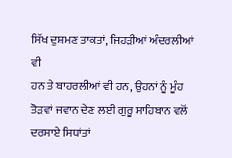ਸਿੱਖ ਦੁਸ਼ਮਣ ਤਾਕਤਾਂ, ਜਿਹੜੀਆਂ ਅੰਦਰਲੀਆਂ ਵੀ
ਹਨ ਤੇ ਬਾਹਰਲੀਆਂ ਵੀ ਹਨ, ਉਹਨਾਂ ਨੂੰ ਮੂੰਹ ਤੋੜਵਾਂ ਜਵਾਨ ਦੇਣ ਲਈ ਗੁਰੂ ਸਾਹਿਬਾਨ ਵਲੋਂ
ਦਰਸਾਏ ਸਿਧਾਂਤਾਂ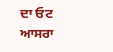ਦਾ ਓਟ ਆਸਰਾ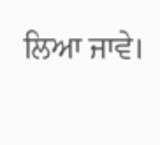ਲਿਆ ਜਾਵੇ।